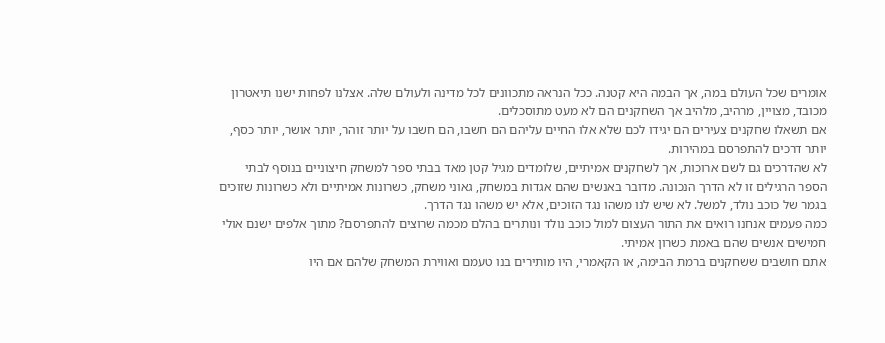אומרים שכל העולם במה, אך הבמה היא קטנה. ככל הנראה מתכוונים לכל מדינה ולעולם שלה. אצלנו לפחות ישנו תיאטרון מכובד, מצויין, מרהיב, מלהיב אך השחקנים הם לא מעט מתוסכלים.
אם תשאלו שחקנים צעירים הם יגידו לכם שלא אלו החיים עליהם הם חשבו, הם חשבו על יותר זוהר, יותר אושר, יותר כסף, יותר דרכים להתפרסם במהירות.
לא שהדרכים גם לשם ארוכות, אך לשחקנים אמיתיים, שלומדים מגיל קטן מאד בבתי ספר למשחק חיצוניים בנוסף לבתי הספר הרגילים זו לא הדרך הנכונה. מדובר באנשים שהם אגדות במשחק, גאוני משחק, כשרונות אמיתיים ולא כשרונות שזוכים בגמר של כוכב נולד, למשל. לא שיש לנו משהו נגד הזוכים, אלא יש משהו נגד הדרך.
כמה פעמים אנחנו רואים את התור העצום למול כוכב נולד ונותרים בהלם מכמה שרוצים להתפרסם? מתוך אלפים ישנם אולי חמישים אנשים שהם באמת כשרון אמיתי.
אתם חושבים ששחקנים ברמת הבימה, או הקאמרי, היו מותירים בנו טעמם ואווירת המשחק שלהם אם היו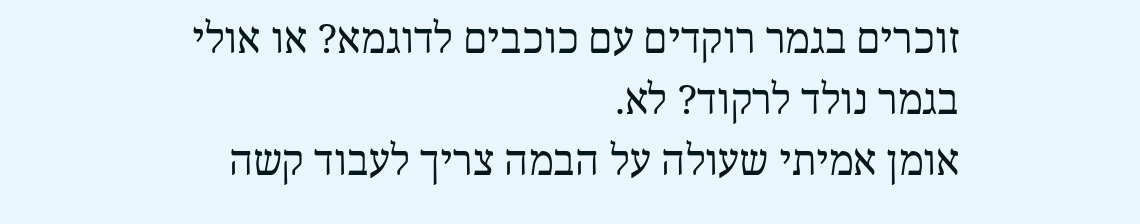זוכרים בגמר רוקדים עם כוכבים לדוגמא? או אולי בגמר נולד לרקוד? לא.
אומן אמיתי שעולה על הבמה צריך לעבוד קשה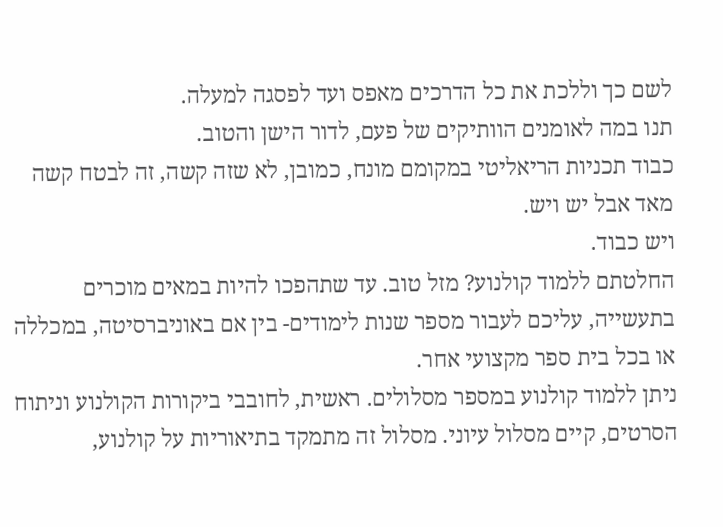לשם כך וללכת את כל הדרכים מאפס ועד לפסגה למעלה.
תנו במה לאומנים הוותיקים של פעם, לדור הישן והטוב.
כבוד תכניות הריאליטי במקומם מונח, כמובן, לא שזה קשה, זה לבטח קשה מאד אבל יש ויש.
ויש כבוד.
החלטתם ללמוד קולנוע? מזל טוב. עד שתהפכו להיות במאים מוכרים בתעשייה, עליכם לעבור מספר שנות לימודים- בין אם באוניברסיטה, במכללה או בכל בית ספר מקצועי אחר.
ניתן ללמוד קולנוע במספר מסלולים. ראשית, לחובבי ביקורות הקולנוע וניתוח הסרטים, קיים מסלול עיוני. מסלול זה מתמקד בתיאוריות על קולנוע,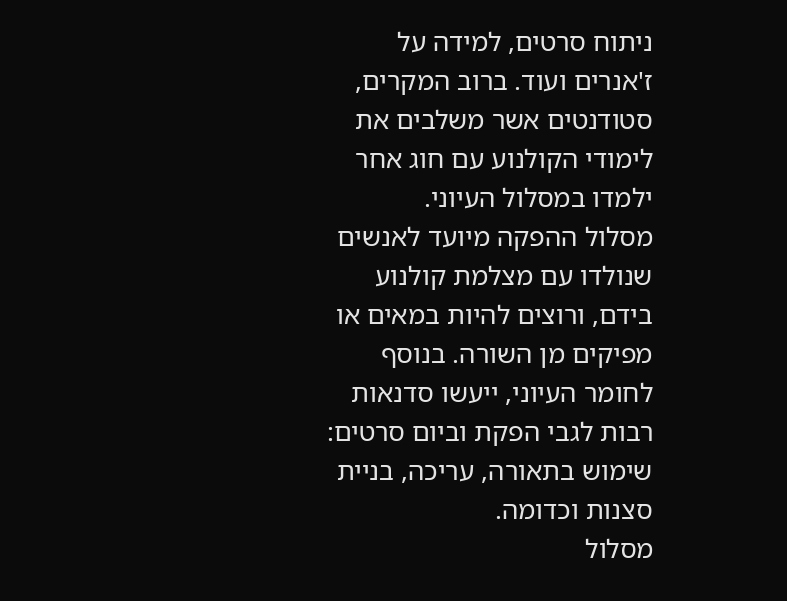ניתוח סרטים, למידה על ז'אנרים ועוד. ברוב המקרים, סטודנטים אשר משלבים את לימודי הקולנוע עם חוג אחר ילמדו במסלול העיוני.
מסלול ההפקה מיועד לאנשים שנולדו עם מצלמת קולנוע בידם, ורוצים להיות במאים או מפיקים מן השורה. בנוסף לחומר העיוני, ייעשו סדנאות רבות לגבי הפקת וביום סרטים: שימוש בתאורה, עריכה, בניית סצנות וכדומה.
מסלול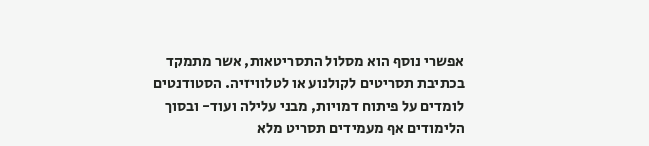אפשרי נוסף הוא מסלול התסריטאות, אשר מתמקד בכתיבת תסריטים לקולנוע או לטלוויזיה. הסטודנטים לומדים על פיתוח דמויות, מבני עלילה ועוד- ובסוך הלימודים אף מעמידים תסריט מלא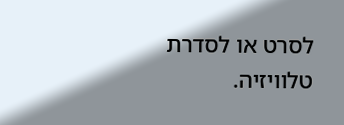לסרט או לסדרת טלוויזיה.